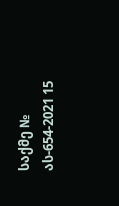საქმე № ას-654-2021 15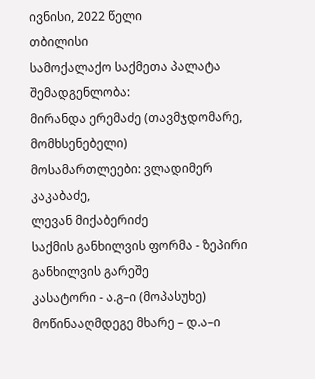ივნისი, 2022 წელი
თბილისი
სამოქალაქო საქმეთა პალატა
შემადგენლობა:
მირანდა ერემაძე (თავმჯდომარე, მომხსენებელი)
მოსამართლეები: ვლადიმერ კაკაბაძე,
ლევან მიქაბერიძე
საქმის განხილვის ფორმა - ზეპირი განხილვის გარეშე
კასატორი - ა.გ–ი (მოპასუხე)
მოწინააღმდეგე მხარე – დ.ა–ი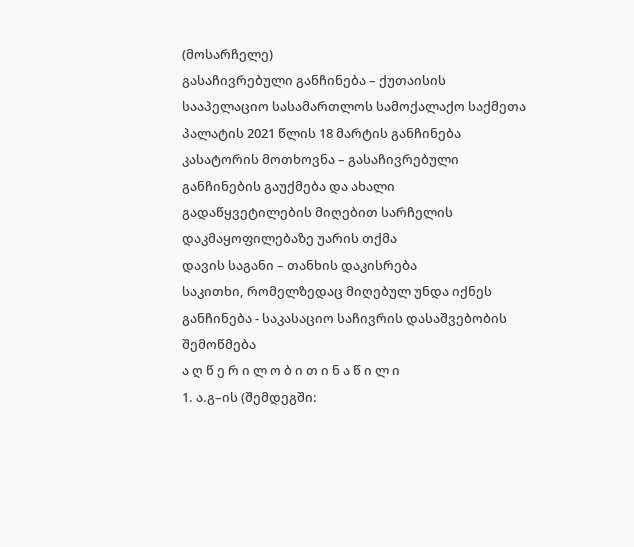(მოსარჩელე)
გასაჩივრებული განჩინება – ქუთაისის სააპელაციო სასამართლოს სამოქალაქო საქმეთა პალატის 2021 წლის 18 მარტის განჩინება
კასატორის მოთხოვნა – გასაჩივრებული განჩინების გაუქმება და ახალი გადაწყვეტილების მიღებით სარჩელის დაკმაყოფილებაზე უარის თქმა
დავის საგანი – თანხის დაკისრება
საკითხი, რომელზედაც მიღებულ უნდა იქნეს განჩინება - საკასაციო საჩივრის დასაშვებობის შემოწმება
ა ღ წ ე რ ი ლ ო ბ ი თ ი ნ ა წ ი ლ ი
1. ა.გ–ის (შემდეგში: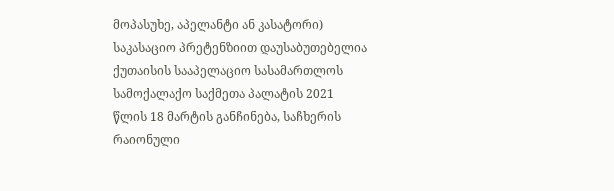მოპასუხე, აპელანტი ან კასატორი) საკასაციო პრეტენზიით დაუსაბუთებელია ქუთაისის სააპელაციო სასამართლოს სამოქალაქო საქმეთა პალატის 2021 წლის 18 მარტის განჩინება, საჩხერის რაიონული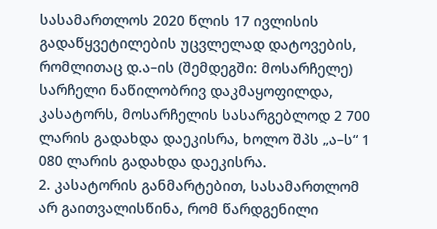სასამართლოს 2020 წლის 17 ივლისის გადაწყვეტილების უცვლელად დატოვების, რომლითაც დ.ა–ის (შემდეგში: მოსარჩელე) სარჩელი ნაწილობრივ დაკმაყოფილდა, კასატორს, მოსარჩელის სასარგებლოდ 2 700 ლარის გადახდა დაეკისრა, ხოლო შპს „ა–ს“ 1 080 ლარის გადახდა დაეკისრა.
2. კასატორის განმარტებით, სასამართლომ არ გაითვალისწინა, რომ წარდგენილი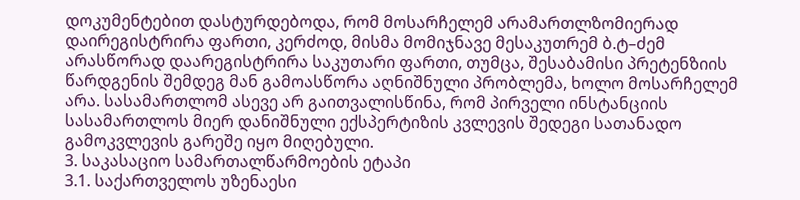დოკუმენტებით დასტურდებოდა, რომ მოსარჩელემ არამართლზომიერად დაირეგისტრირა ფართი, კერძოდ, მისმა მომიჯნავე მესაკუთრემ ბ.ტ–ძემ არასწორად დაარეგისტრირა საკუთარი ფართი, თუმცა, შესაბამისი პრეტენზიის წარდგენის შემდეგ მან გამოასწორა აღნიშნული პრობლემა, ხოლო მოსარჩელემ არა. სასამართლომ ასევე არ გაითვალისწინა, რომ პირველი ინსტანციის სასამართლოს მიერ დანიშნული ექსპერტიზის კვლევის შედეგი სათანადო გამოკვლევის გარეშე იყო მიღებული.
3. საკასაციო სამართალწარმოების ეტაპი
3.1. საქართველოს უზენაესი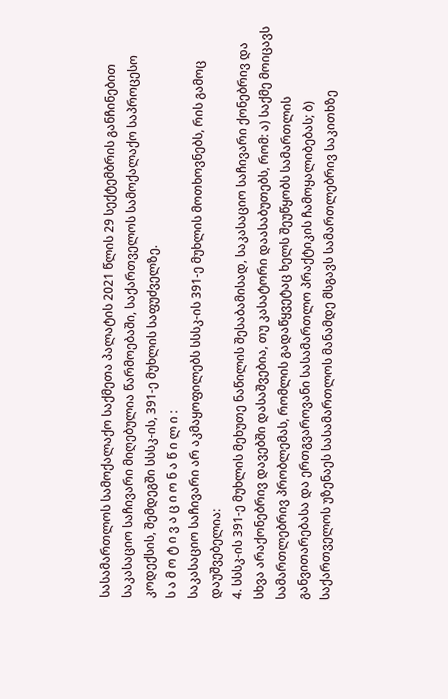სასამართლოს სამოქალაქო საქმეთა პალატის 2021 წლის 29 სექტემბრის განჩინებით საკასაციო საჩივარი მიღებულია წარმოებაში, საქართველოს სამოქალაქო საპროცესო კოდექსის, შემდეგში სსსკ-ის, 391-ე მუხლის საფუძველზე.
ს ა მ ო ტ ი ვ ა ც ი ო ნ ა წ ი ლ ი :
საკასაციო საჩივარი არ აკმაყოფილებს სსსკ-ის 391-ე მუხლის მოთხოვნებს, რის გამოც დაუშვებელია:
4. სსსკ-ის 391-ე მუხლის მეხუთე ნაწილის შესაბამისად, საკასაციო საჩივარი ქონებრივ და სხვა არაქონებრივ დავებში დასაშვებია, თუ კასატორი დაასაბუთებს, რომ: ა) საქმე მოიცავს სამართლებრივ პრობლემას, რომლის გადაწყვეტაც ხელს შეუწყობს სამართლის განვითარებასა და ერთგვაროვანი სასამართლო პრაქტიკის ჩამოყალიბებას; ბ) საქართველოს უზენაეს სასამართლოს მანამდე მსგავს სამართლებრივ საკითხზე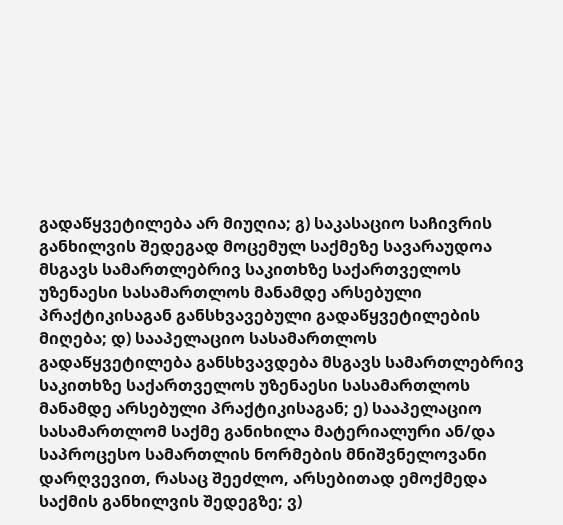გადაწყვეტილება არ მიუღია; გ) საკასაციო საჩივრის განხილვის შედეგად მოცემულ საქმეზე სავარაუდოა მსგავს სამართლებრივ საკითხზე საქართველოს უზენაესი სასამართლოს მანამდე არსებული პრაქტიკისაგან განსხვავებული გადაწყვეტილების მიღება; დ) სააპელაციო სასამართლოს გადაწყვეტილება განსხვავდება მსგავს სამართლებრივ საკითხზე საქართველოს უზენაესი სასამართლოს მანამდე არსებული პრაქტიკისაგან; ე) სააპელაციო სასამართლომ საქმე განიხილა მატერიალური ან/და საპროცესო სამართლის ნორმების მნიშვნელოვანი დარღვევით, რასაც შეეძლო, არსებითად ემოქმედა საქმის განხილვის შედეგზე; ვ)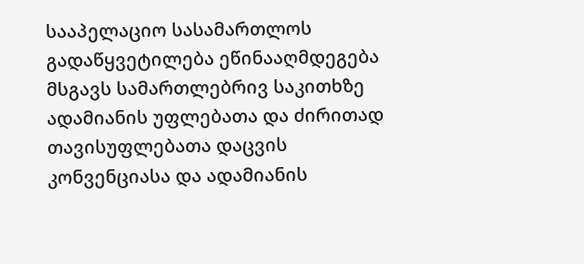სააპელაციო სასამართლოს გადაწყვეტილება ეწინააღმდეგება მსგავს სამართლებრივ საკითხზე ადამიანის უფლებათა და ძირითად თავისუფლებათა დაცვის კონვენციასა და ადამიანის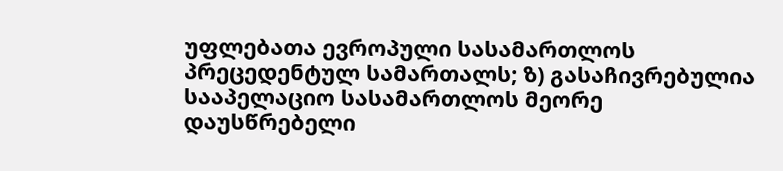უფლებათა ევროპული სასამართლოს პრეცედენტულ სამართალს; ზ) გასაჩივრებულია სააპელაციო სასამართლოს მეორე დაუსწრებელი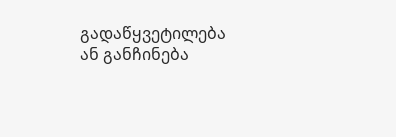გადაწყვეტილება ან განჩინება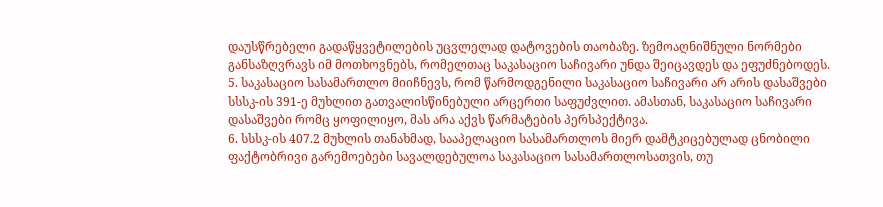დაუსწრებელი გადაწყვეტილების უცვლელად დატოვების თაობაზე. ზემოაღნიშნული ნორმები განსაზღვრავს იმ მოთხოვნებს, რომელთაც საკასაციო საჩივარი უნდა შეიცავდეს და ეფუძნებოდეს.
5. საკასაციო სასამართლო მიიჩნევს, რომ წარმოდგენილი საკასაციო საჩივარი არ არის დასაშვები სსსკ-ის 391-ე მუხლით გათვალისწინებული არცერთი საფუძვლით. ამასთან, საკასაციო საჩივარი დასაშვები რომც ყოფილიყო, მას არა აქვს წარმატების პერსპექტივა.
6. სსსკ-ის 407.2 მუხლის თანახმად, სააპელაციო სასამართლოს მიერ დამტკიცებულად ცნობილი ფაქტობრივი გარემოებები სავალდებულოა საკასაციო სასამართლოსათვის, თუ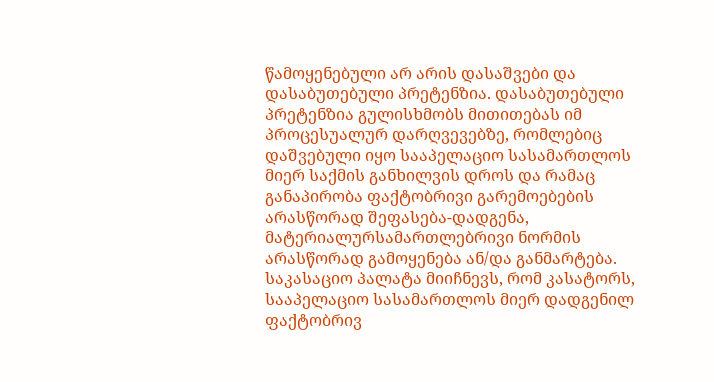წამოყენებული არ არის დასაშვები და დასაბუთებული პრეტენზია. დასაბუთებული პრეტენზია გულისხმობს მითითებას იმ პროცესუალურ დარღვევებზე, რომლებიც დაშვებული იყო სააპელაციო სასამართლოს მიერ საქმის განხილვის დროს და რამაც განაპირობა ფაქტობრივი გარემოებების არასწორად შეფასება-დადგენა, მატერიალურსამართლებრივი ნორმის არასწორად გამოყენება ან/და განმარტება. საკასაციო პალატა მიიჩნევს, რომ კასატორს, სააპელაციო სასამართლოს მიერ დადგენილ ფაქტობრივ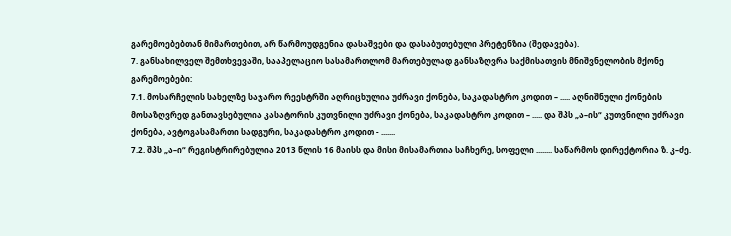გარემოებებთან მიმართებით, არ წარმოუდგენია დასაშვები და დასაბუთებული პრეტენზია (შედავება).
7. განსახილველ შემთხვევაში, სააპელაციო სასამართლომ მართებულად განსაზღვრა საქმისათვის მნიშვნელობის მქონე გარემოებები:
7.1. მოსარჩელის სახელზე საჯარო რეესტრში აღრიცხულია უძრავი ქონება, საკადასტრო კოდით – ..... აღნიშნული ქონების მოსაზღვრედ განთავსებულია კასატორის კუთვნილი უძრავი ქონება, საკადასტრო კოდით – ..... და შპს „ა–ის“ კუთვნილი უძრავი ქონება, ავტოგასამართი სადგური, საკადასტრო კოდით - .......
7.2. შპს „ა–ი“ რეგისტრირებულია 2013 წლის 16 მაისს და მისი მისამართია საჩხერე, სოფელი ........ საწარმოს დირექტორია ზ. კ–ძე.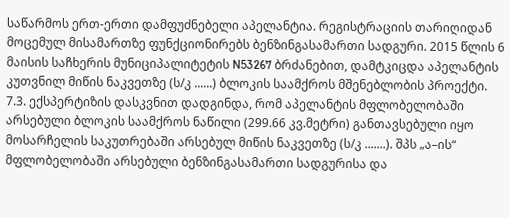საწარმოს ერთ-ერთი დამფუძნებელი აპელანტია. რეგისტრაციის თარიღიდან მოცემულ მისამართზე ფუნქციონირებს ბენზინგასამართი სადგური. 2015 წლის 6 მაისის საჩხერის მუნიციპალიტეტის N53267 ბრძანებით, დამტკიცდა აპელანტის კუთვნილ მიწის ნაკვეთზე (ს/კ ......) ბლოკის საამქროს მშენებლობის პროექტი.
7.3. ექსპერტიზის დასკვნით დადგინდა, რომ აპელანტის მფლობელობაში არსებული ბლოკის საამქროს ნაწილი (299.66 კვ.მეტრი) განთავსებული იყო მოსარჩელის საკუთრებაში არსებულ მიწის ნაკვეთზე (ს/კ .......). შპს „ა–ის“ მფლობელობაში არსებული ბენზინგასამართი სადგურისა და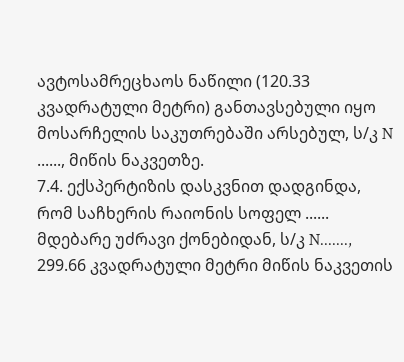ავტოსამრეცხაოს ნაწილი (120.33 კვადრატული მეტრი) განთავსებული იყო მოსარჩელის საკუთრებაში არსებულ, ს/კ N ......, მიწის ნაკვეთზე.
7.4. ექსპერტიზის დასკვნით დადგინდა, რომ საჩხერის რაიონის სოფელ ...... მდებარე უძრავი ქონებიდან, ს/კ N......., 299.66 კვადრატული მეტრი მიწის ნაკვეთის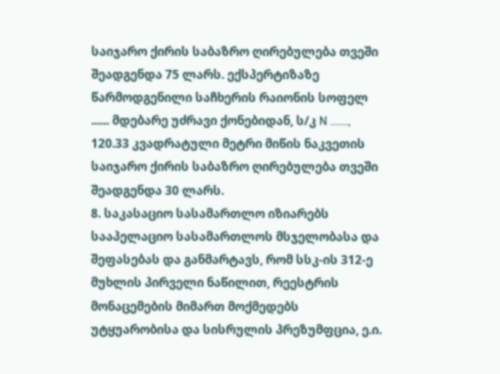საიჯარო ქირის საბაზრო ღირებულება თვეში შეადგენდა 75 ლარს. ექსპერტიზაზე წარმოდგენილი საჩხერის რაიონის სოფელ ...... მდებარე უძრავი ქონებიდან, ს/კ N ......, 120.33 კვადრატული მეტრი მიწის ნაკვეთის საიჯარო ქირის საბაზრო ღირებულება თვეში შეადგენდა 30 ლარს.
8. საკასაციო სასამართლო იზიარებს სააპელაციო სასამართლოს მსჯელობასა და შეფასებას და განმარტავს, რომ სსკ-ის 312-ე მუხლის პირველი ნაწილით, რეესტრის მონაცემების მიმართ მოქმედებს უტყუარობისა და სისრულის პრეზუმფცია, ე.ი.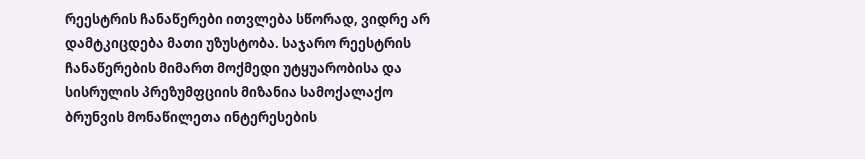რეესტრის ჩანაწერები ითვლება სწორად, ვიდრე არ დამტკიცდება მათი უზუსტობა. საჯარო რეესტრის ჩანაწერების მიმართ მოქმედი უტყუარობისა და სისრულის პრეზუმფციის მიზანია სამოქალაქო ბრუნვის მონაწილეთა ინტერესების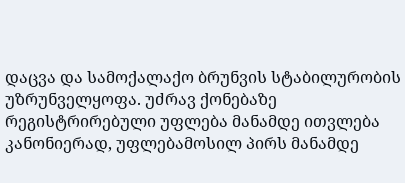დაცვა და სამოქალაქო ბრუნვის სტაბილურობის უზრუნველყოფა. უძრავ ქონებაზე რეგისტრირებული უფლება მანამდე ითვლება კანონიერად, უფლებამოსილ პირს მანამდე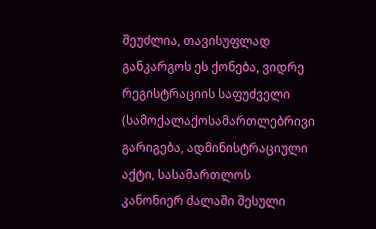შეუძლია, თავისუფლად განკარგოს ეს ქონება, ვიდრე რეგისტრაციის საფუძველი (სამოქალაქოსამართლებრივი გარიგება, ადმინისტრაციული აქტი, სასამართლოს კანონიერ ძალაში შესული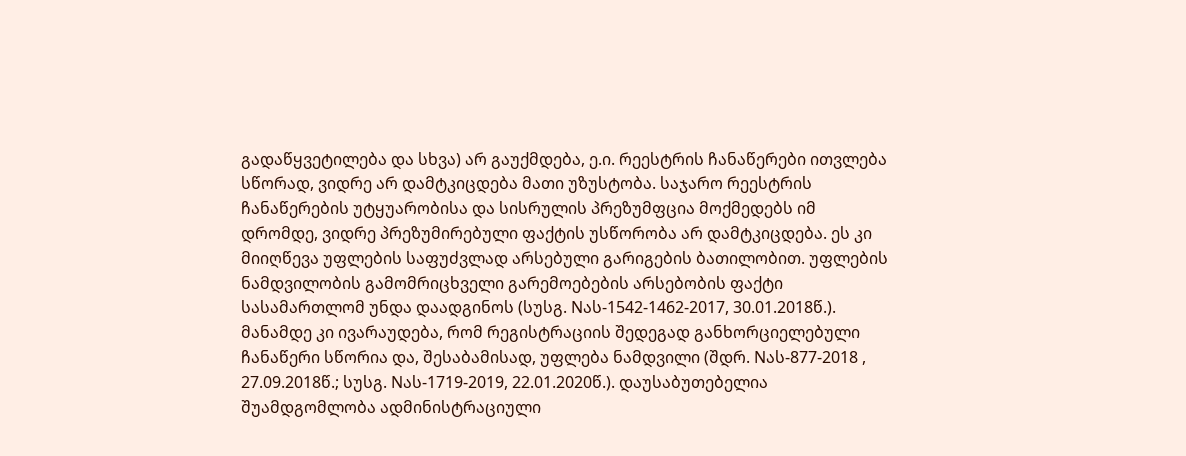გადაწყვეტილება და სხვა) არ გაუქმდება, ე.ი. რეესტრის ჩანაწერები ითვლება სწორად, ვიდრე არ დამტკიცდება მათი უზუსტობა. საჯარო რეესტრის ჩანაწერების უტყუარობისა და სისრულის პრეზუმფცია მოქმედებს იმ დრომდე, ვიდრე პრეზუმირებული ფაქტის უსწორობა არ დამტკიცდება. ეს კი მიიღწევა უფლების საფუძვლად არსებული გარიგების ბათილობით. უფლების ნამდვილობის გამომრიცხველი გარემოებების არსებობის ფაქტი სასამართლომ უნდა დაადგინოს (სუსგ. Nას-1542-1462-2017, 30.01.2018წ.). მანამდე კი ივარაუდება, რომ რეგისტრაციის შედეგად განხორციელებული ჩანაწერი სწორია და, შესაბამისად, უფლება ნამდვილი (შდრ. Nას-877-2018 , 27.09.2018წ.; სუსგ. Nას-1719-2019, 22.01.2020წ.). დაუსაბუთებელია შუამდგომლობა ადმინისტრაციული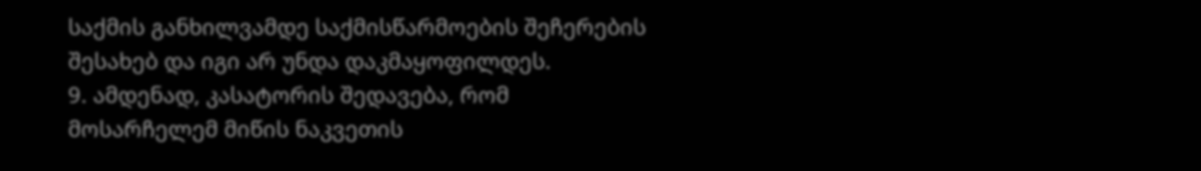საქმის განხილვამდე საქმისწარმოების შეჩერების შესახებ და იგი არ უნდა დაკმაყოფილდეს.
9. ამდენად, კასატორის შედავება, რომ მოსარჩელემ მიწის ნაკვეთის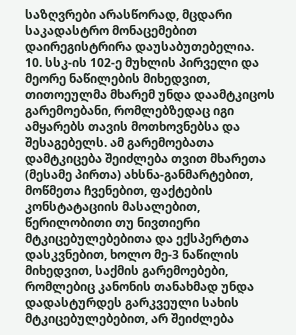საზღვრები არასწორად, მცდარი საკადასტრო მონაცემებით დაირეგისტრირა დაუსაბუთებელია.
10. სსკ-ის 102-ე მუხლის პირველი და მეორე ნაწილების მიხედვით, თითოეულმა მხარემ უნდა დაამტკიცოს გარემოებანი, რომლებზედაც იგი ამყარებს თავის მოთხოვნებსა და შესაგებელს. ამ გარემოებათა დამტკიცება შეიძლება თვით მხარეთა (მესამე პირთა) ახსნა-განმარტებით, მოწმეთა ჩვენებით, ფაქტების კონსტატაციის მასალებით, წერილობითი თუ ნივთიერი მტკიცებულებებითა და ექსპერტთა დასკვნებით, ხოლო მე-3 ნაწილის მიხედვით, საქმის გარემოებები, რომლებიც კანონის თანახმად უნდა დადასტურდეს გარკვეული სახის მტკიცებულებებით, არ შეიძლება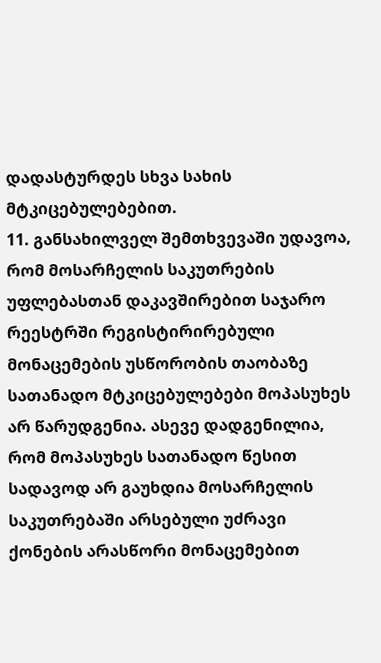დადასტურდეს სხვა სახის მტკიცებულებებით.
11. განსახილველ შემთხვევაში უდავოა, რომ მოსარჩელის საკუთრების უფლებასთან დაკავშირებით საჯარო რეესტრში რეგისტირირებული მონაცემების უსწორობის თაობაზე სათანადო მტკიცებულებები მოპასუხეს არ წარუდგენია. ასევე დადგენილია, რომ მოპასუხეს სათანადო წესით სადავოდ არ გაუხდია მოსარჩელის საკუთრებაში არსებული უძრავი ქონების არასწორი მონაცემებით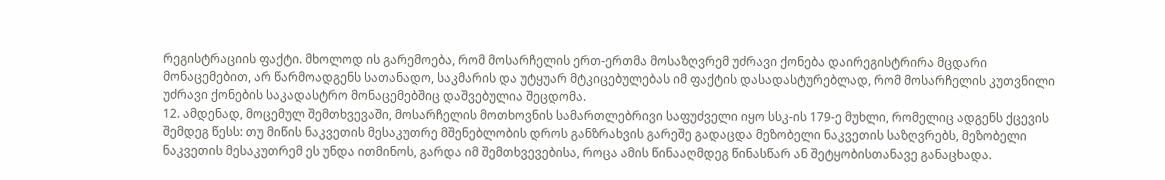რეგისტრაციის ფაქტი. მხოლოდ ის გარემოება, რომ მოსარჩელის ერთ-ერთმა მოსაზღვრემ უძრავი ქონება დაირეგისტრირა მცდარი მონაცემებით, არ წარმოადგენს სათანადო, საკმარის და უტყუარ მტკიცებულებას იმ ფაქტის დასადასტურებლად, რომ მოსარჩელის კუთვნილი უძრავი ქონების საკადასტრო მონაცემებშიც დაშვებულია შეცდომა.
12. ამდენად, მოცემულ შემთხვევაში, მოსარჩელის მოთხოვნის სამართლებრივი საფუძველი იყო სსკ-ის 179-ე მუხლი, რომელიც ადგენს ქცევის შემდეგ წესს: თუ მიწის ნაკვეთის მესაკუთრე მშენებლობის დროს განზრახვის გარეშე გადაცდა მეზობელი ნაკვეთის საზღვრებს, მეზობელი ნაკვეთის მესაკუთრემ ეს უნდა ითმინოს, გარდა იმ შემთხვევებისა, როცა ამის წინააღმდეგ წინასწარ ან შეტყობისთანავე განაცხადა.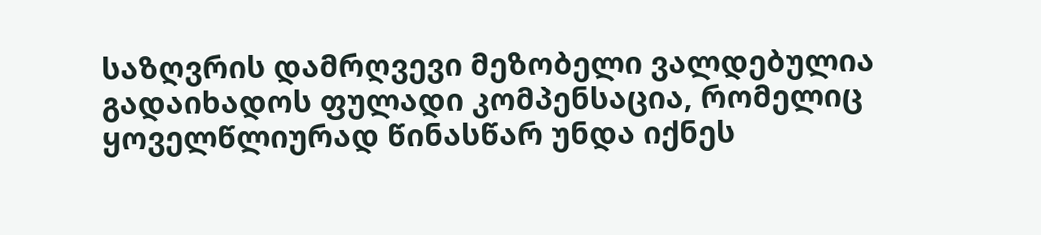საზღვრის დამრღვევი მეზობელი ვალდებულია გადაიხადოს ფულადი კომპენსაცია, რომელიც ყოველწლიურად წინასწარ უნდა იქნეს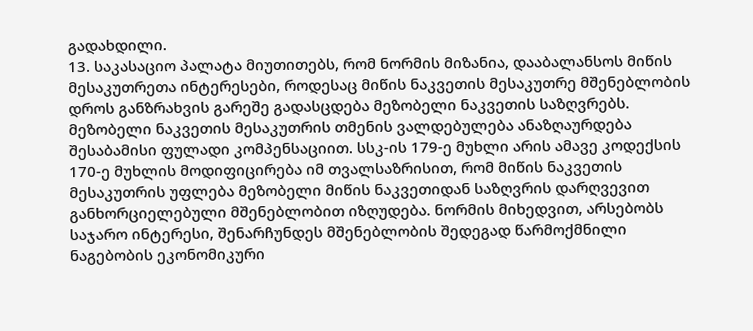გადახდილი.
13. საკასაციო პალატა მიუთითებს, რომ ნორმის მიზანია, დააბალანსოს მიწის მესაკუთრეთა ინტერესები, როდესაც მიწის ნაკვეთის მესაკუთრე მშენებლობის დროს განზრახვის გარეშე გადასცდება მეზობელი ნაკვეთის საზღვრებს. მეზობელი ნაკვეთის მესაკუთრის თმენის ვალდებულება ანაზღაურდება შესაბამისი ფულადი კომპენსაციით. სსკ-ის 179-ე მუხლი არის ამავე კოდექსის 170-ე მუხლის მოდიფიცირება იმ თვალსაზრისით, რომ მიწის ნაკვეთის მესაკუთრის უფლება მეზობელი მიწის ნაკვეთიდან საზღვრის დარღვევით განხორციელებული მშენებლობით იზღუდება. ნორმის მიხედვით, არსებობს საჯარო ინტერესი, შენარჩუნდეს მშენებლობის შედეგად წარმოქმნილი ნაგებობის ეკონომიკური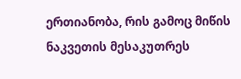ერთიანობა, რის გამოც მიწის ნაკვეთის მესაკუთრეს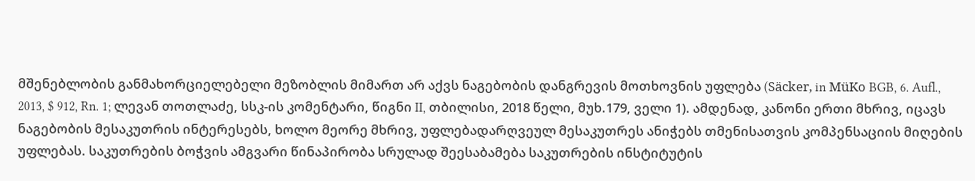მშენებლობის განმახორციელებელი მეზობლის მიმართ არ აქვს ნაგებობის დანგრევის მოთხოვნის უფლება (Säcker, in MüKo BGB, 6. Aufl., 2013, $ 912, Rn. 1; ლევან თოთლაძე, სსკ-ის კომენტარი, წიგნი II, თბილისი, 2018 წელი, მუხ.179, ველი 1). ამდენად, კანონი ერთი მხრივ, იცავს ნაგებობის მესაკუთრის ინტერესებს, ხოლო მეორე მხრივ, უფლებადარღვეულ მესაკუთრეს ანიჭებს თმენისათვის კომპენსაციის მიღების უფლებას. საკუთრების ბოჭვის ამგვარი წინაპირობა სრულად შეესაბამება საკუთრების ინსტიტუტის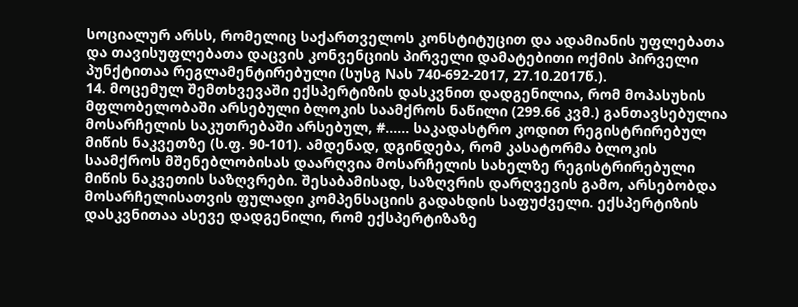სოციალურ არსს, რომელიც საქართველოს კონსტიტუცით და ადამიანის უფლებათა და თავისუფლებათა დაცვის კონვენციის პირველი დამატებითი ოქმის პირველი პუნქტითაა რეგლამენტირებული (სუსგ Nას 740-692-2017, 27.10.2017წ.).
14. მოცემულ შემთხვევაში ექსპერტიზის დასკვნით დადგენილია, რომ მოპასუხის მფლობელობაში არსებული ბლოკის საამქროს ნაწილი (299.66 კვმ.) განთავსებულია მოსარჩელის საკუთრებაში არსებულ, #...... საკადასტრო კოდით რეგისტრირებულ მიწის ნაკვეთზე (ს.ფ. 90-101). ამდენად, დგინდება, რომ კასატორმა ბლოკის საამქროს მშენებლობისას დაარღვია მოსარჩელის სახელზე რეგისტრირებული მიწის ნაკვეთის საზღვრები. შესაბამისად, საზღვრის დარღვევის გამო, არსებობდა მოსარჩელისათვის ფულადი კომპენსაციის გადახდის საფუძველი. ექსპერტიზის დასკვნითაა ასევე დადგენილი, რომ ექსპერტიზაზე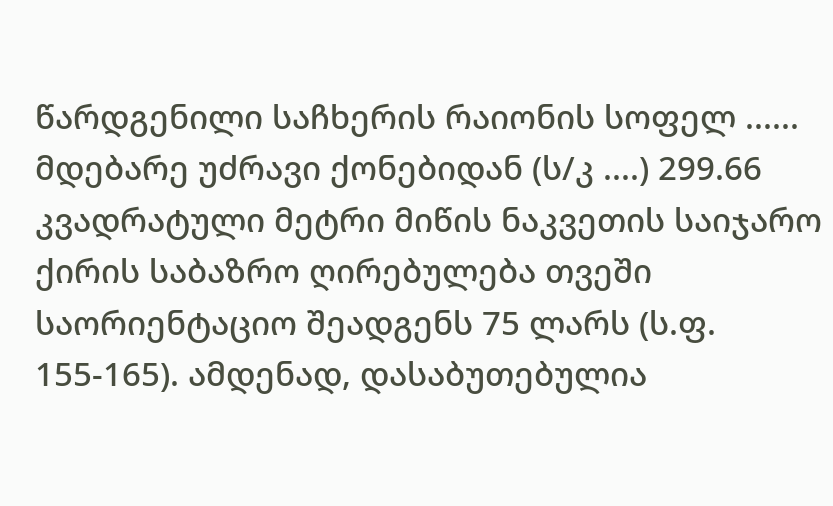წარდგენილი საჩხერის რაიონის სოფელ ...... მდებარე უძრავი ქონებიდან (ს/კ ....) 299.66 კვადრატული მეტრი მიწის ნაკვეთის საიჯარო ქირის საბაზრო ღირებულება თვეში საორიენტაციო შეადგენს 75 ლარს (ს.ფ. 155-165). ამდენად, დასაბუთებულია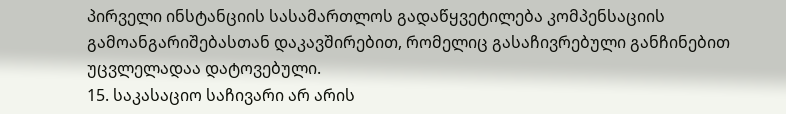პირველი ინსტანციის სასამართლოს გადაწყვეტილება კომპენსაციის გამოანგარიშებასთან დაკავშირებით, რომელიც გასაჩივრებული განჩინებით უცვლელადაა დატოვებული.
15. საკასაციო საჩივარი არ არის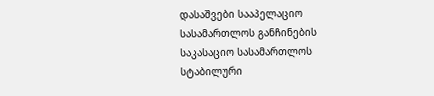დასაშვები სააპელაციო სასამართლოს განჩინების საკასაციო სასამართლოს სტაბილური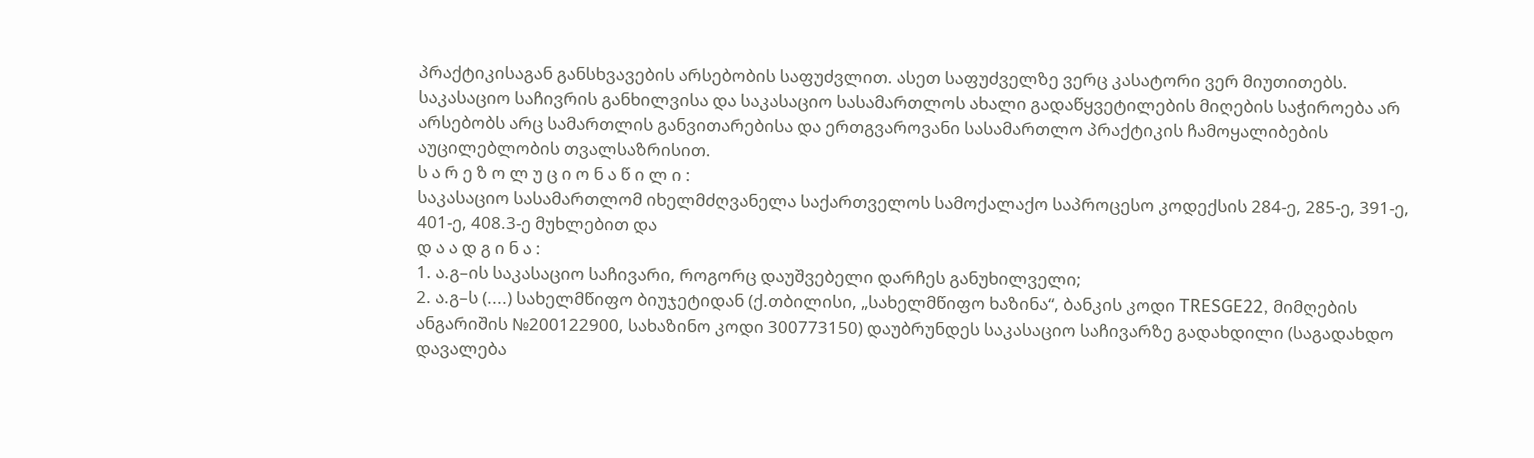პრაქტიკისაგან განსხვავების არსებობის საფუძვლით. ასეთ საფუძველზე ვერც კასატორი ვერ მიუთითებს. საკასაციო საჩივრის განხილვისა და საკასაციო სასამართლოს ახალი გადაწყვეტილების მიღების საჭიროება არ არსებობს არც სამართლის განვითარებისა და ერთგვაროვანი სასამართლო პრაქტიკის ჩამოყალიბების აუცილებლობის თვალსაზრისით.
ს ა რ ე ზ ო ლ უ ც ი ო ნ ა წ ი ლ ი :
საკასაციო სასამართლომ იხელმძღვანელა საქართველოს სამოქალაქო საპროცესო კოდექსის 284-ე, 285-ე, 391-ე, 401-ე, 408.3-ე მუხლებით და
დ ა ა დ გ ი ნ ა :
1. ა.გ–ის საკასაციო საჩივარი, როგორც დაუშვებელი დარჩეს განუხილველი;
2. ა.გ–ს (....) სახელმწიფო ბიუჯეტიდან (ქ.თბილისი, „სახელმწიფო ხაზინა“, ბანკის კოდი TRESGE22, მიმღების ანგარიშის №200122900, სახაზინო კოდი 300773150) დაუბრუნდეს საკასაციო საჩივარზე გადახდილი (საგადახდო დავალება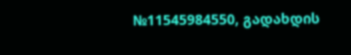№11545984550, გადახდის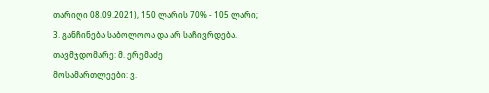თარიღი 08.09.2021), 150 ლარის 70% - 105 ლარი;
3. განჩინება საბოლოოა და არ საჩივრდება.
თავმჯდომარე: მ. ერემაძე
მოსამართლეები: ვ.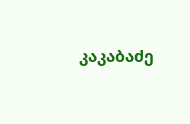კაკაბაძე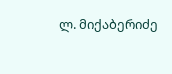ლ. მიქაბერიძე